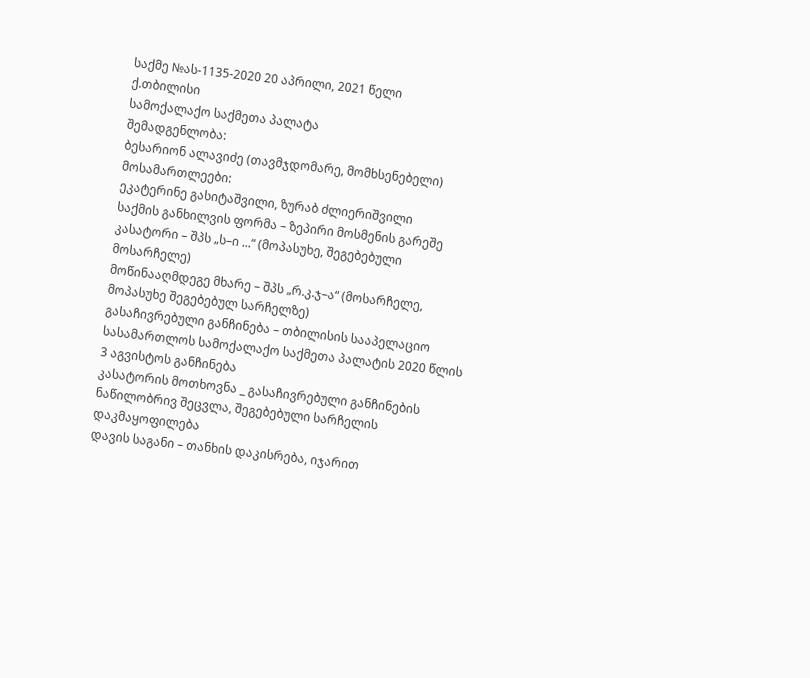საქმე №ას-1135-2020 20 აპრილი, 2021 წელი
ქ.თბილისი
სამოქალაქო საქმეთა პალატა
შემადგენლობა:
ბესარიონ ალავიძე (თავმჯდომარე, მომხსენებელი)
მოსამართლეები:
ეკატერინე გასიტაშვილი, ზურაბ ძლიერიშვილი
საქმის განხილვის ფორმა – ზეპირი მოსმენის გარეშე
კასატორი – შპს „ს–ი ...“ (მოპასუხე, შეგებებული მოსარჩელე)
მოწინააღმდეგე მხარე – შპს „რ.კ.ჯ–ა“ (მოსარჩელე, მოპასუხე შეგებებულ სარჩელზე)
გასაჩივრებული განჩინება – თბილისის სააპელაციო სასამართლოს სამოქალაქო საქმეთა პალატის 2020 წლის 3 აგვისტოს განჩინება
კასატორის მოთხოვნა _ გასაჩივრებული განჩინების ნაწილობრივ შეცვლა, შეგებებული სარჩელის დაკმაყოფილება
დავის საგანი – თანხის დაკისრება, იჯარით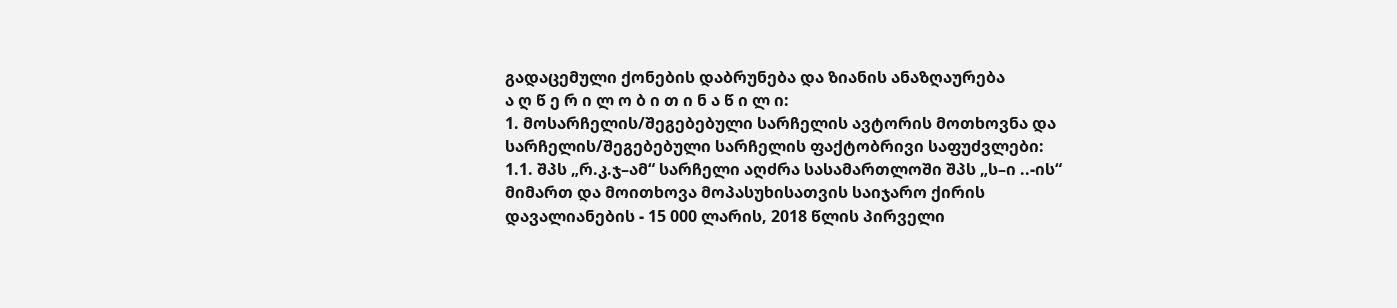გადაცემული ქონების დაბრუნება და ზიანის ანაზღაურება
ა ღ წ ე რ ი ლ ო ბ ი თ ი ნ ა წ ი ლ ი:
1. მოსარჩელის/შეგებებული სარჩელის ავტორის მოთხოვნა და სარჩელის/შეგებებული სარჩელის ფაქტობრივი საფუძვლები:
1.1. შპს „რ.კ.ჯ–ამ“ სარჩელი აღძრა სასამართლოში შპს „ს–ი ..-ის“ მიმართ და მოითხოვა მოპასუხისათვის საიჯარო ქირის დავალიანების - 15 000 ლარის, 2018 წლის პირველი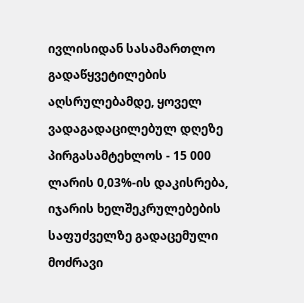ივლისიდან სასამართლო გადაწყვეტილების აღსრულებამდე, ყოველ ვადაგადაცილებულ დღეზე პირგასამტეხლოს - 15 000 ლარის 0,03%-ის დაკისრება, იჯარის ხელშეკრულებების საფუძველზე გადაცემული მოძრავი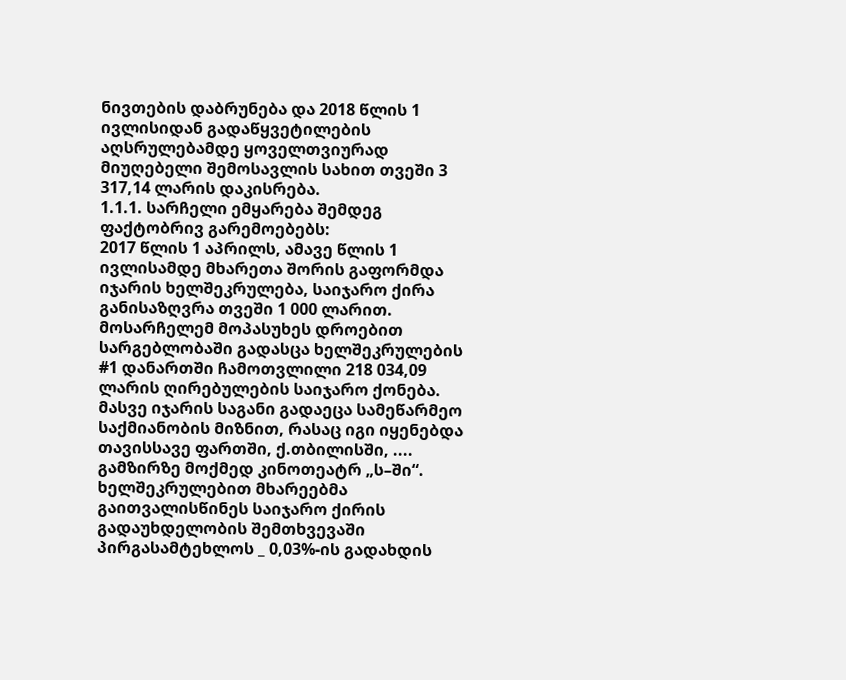ნივთების დაბრუნება და 2018 წლის 1 ივლისიდან გადაწყვეტილების აღსრულებამდე ყოველთვიურად მიუღებელი შემოსავლის სახით თვეში 3 317,14 ლარის დაკისრება.
1.1.1. სარჩელი ემყარება შემდეგ ფაქტობრივ გარემოებებს:
2017 წლის 1 აპრილს, ამავე წლის 1 ივლისამდე მხარეთა შორის გაფორმდა იჯარის ხელშეკრულება, საიჯარო ქირა განისაზღვრა თვეში 1 000 ლარით. მოსარჩელემ მოპასუხეს დროებით სარგებლობაში გადასცა ხელშეკრულების #1 დანართში ჩამოთვლილი 218 034,09 ლარის ღირებულების საიჯარო ქონება. მასვე იჯარის საგანი გადაეცა სამეწარმეო საქმიანობის მიზნით, რასაც იგი იყენებდა თავისსავე ფართში, ქ.თბილისში, .... გამზირზე მოქმედ კინოთეატრ „ს–ში“. ხელშეკრულებით მხარეებმა გაითვალისწინეს საიჯარო ქირის გადაუხდელობის შემთხვევაში პირგასამტეხლოს _ 0,03%-ის გადახდის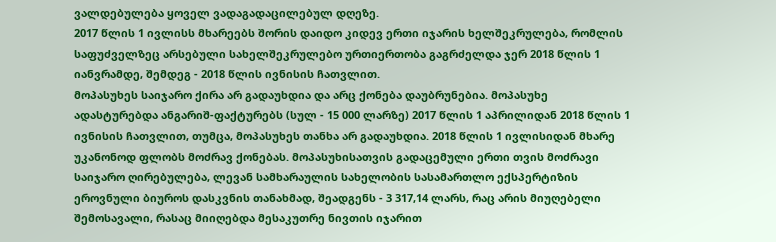ვალდებულება ყოველ ვადაგადაცილებულ დღეზე.
2017 წლის 1 ივლისს მხარეებს შორის დაიდო კიდევ ერთი იჯარის ხელშეკრულება, რომლის საფუძველზეც არსებული სახელშეკრულებო ურთიერთობა გაგრძელდა ჯერ 2018 წლის 1 იანვრამდე, შემდეგ - 2018 წლის ივნისის ჩათვლით.
მოპასუხეს საიჯარო ქირა არ გადაუხდია და არც ქონება დაუბრუნებია. მოპასუხე ადასტურებდა ანგარიშ-ფაქტურებს (სულ - 15 000 ლარზე) 2017 წლის 1 აპრილიდან 2018 წლის 1 ივნისის ჩათვლით, თუმცა, მოპასუხეს თანხა არ გადაუხდია. 2018 წლის 1 ივლისიდან მხარე უკანონოდ ფლობს მოძრავ ქონებას. მოპასუხისათვის გადაცემული ერთი თვის მოძრავი საიჯარო ღირებულება, ლევან სამხარაულის სახელობის სასამართლო ექსპერტიზის ეროვნული ბიუროს დასკვნის თანახმად, შეადგენს - 3 317,14 ლარს, რაც არის მიუღებელი შემოსავალი, რასაც მიიღებდა მესაკუთრე ნივთის იჯარით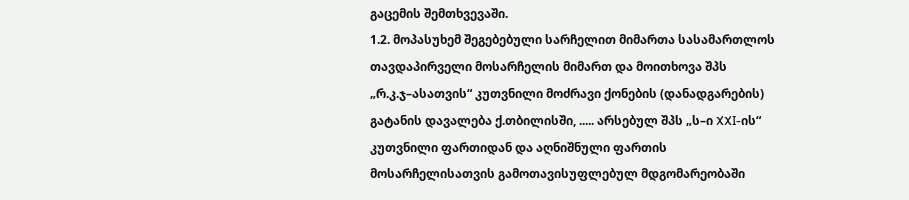გაცემის შემთხვევაში.
1.2. მოპასუხემ შეგებებული სარჩელით მიმართა სასამართლოს თავდაპირველი მოსარჩელის მიმართ და მოითხოვა შპს „რ.კ.ჯ–ასათვის“ კუთვნილი მოძრავი ქონების (დანადგარების) გატანის დავალება ქ.თბილისში, ..... არსებულ შპს „ს–ი XXI-ის“ კუთვნილი ფართიდან და აღნიშნული ფართის მოსარჩელისათვის გამოთავისუფლებულ მდგომარეობაში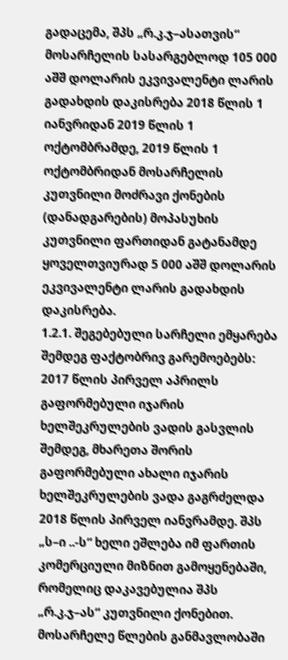გადაცემა, შპს „რ.კ.ჯ–ასათვის“ მოსარჩელის სასარგებლოდ 105 000 აშშ დოლარის ეკვივალენტი ლარის გადახდის დაკისრება 2018 წლის 1 იანვრიდან 2019 წლის 1 ოქტომბრამდე, 2019 წლის 1 ოქტომბრიდან მოსარჩელის კუთვნილი მოძრავი ქონების (დანადგარების) მოპასუხის კუთვნილი ფართიდან გატანამდე ყოველთვიურად 5 000 აშშ დოლარის ეკვივალენტი ლარის გადახდის დაკისრება.
1.2.1. შეგებებული სარჩელი ემყარება შემდეგ ფაქტობრივ გარემოებებს:
2017 წლის პირველ აპრილს გაფორმებული იჯარის ხელშეკრულების ვადის გასვლის შემდეგ, მხარეთა შორის გაფორმებული ახალი იჯარის ხელშეკრულების ვადა გაგრძელდა 2018 წლის პირველ იანვრამდე. შპს „ს–ი ..-ს“ ხელი ეშლება იმ ფართის კომერციული მიზნით გამოყენებაში, რომელიც დაკავებულია შპს „რ.კ.ჯ–ას“ კუთვნილი ქონებით. მოსარჩელე წლების განმავლობაში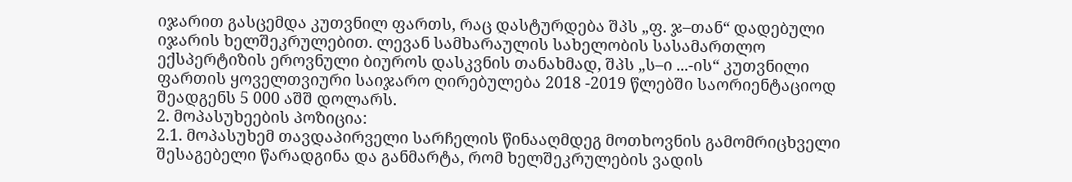იჯარით გასცემდა კუთვნილ ფართს, რაც დასტურდება შპს „ფ. ჯ–თან“ დადებული იჯარის ხელშეკრულებით. ლევან სამხარაულის სახელობის სასამართლო ექსპერტიზის ეროვნული ბიუროს დასკვნის თანახმად, შპს „ს–ი ...-ის“ კუთვნილი ფართის ყოველთვიური საიჯარო ღირებულება 2018 -2019 წლებში საორიენტაციოდ შეადგენს 5 000 აშშ დოლარს.
2. მოპასუხეების პოზიცია:
2.1. მოპასუხემ თავდაპირველი სარჩელის წინააღმდეგ მოთხოვნის გამომრიცხველი შესაგებელი წარადგინა და განმარტა, რომ ხელშეკრულების ვადის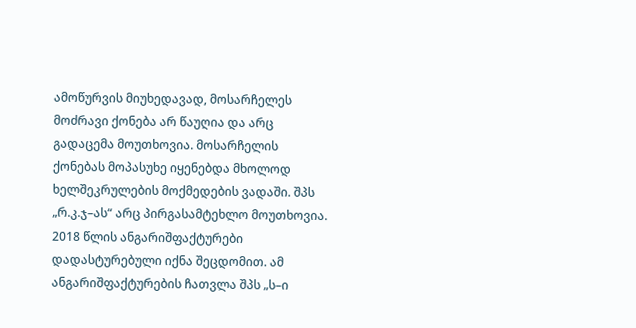ამოწურვის მიუხედავად, მოსარჩელეს მოძრავი ქონება არ წაუღია და არც გადაცემა მოუთხოვია. მოსარჩელის ქონებას მოპასუხე იყენებდა მხოლოდ ხელშეკრულების მოქმედების ვადაში. შპს „რ.კ.ჯ–ას“ არც პირგასამტეხლო მოუთხოვია. 2018 წლის ანგარიშფაქტურები დადასტურებული იქნა შეცდომით. ამ ანგარიშფაქტურების ჩათვლა შპს „ს–ი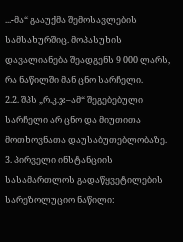...-მა“ გააუქმა შემოსავლების სამსახურშიც. მოპასუხის დავალიანება შეადგენს 9 000 ლარს, რა ნაწილში მან ცნო სარჩელი.
2.2. შპს „რ.კ.ჯ–ამ“ შეგებებული სარჩელი არ ცნო და მიუთითა მოთხოვნათა დაუსაბუთებლობაზე.
3. პირველი ინსტანციის სასამართლოს გადაწყვეტილების სარეზოლუციო ნაწილი: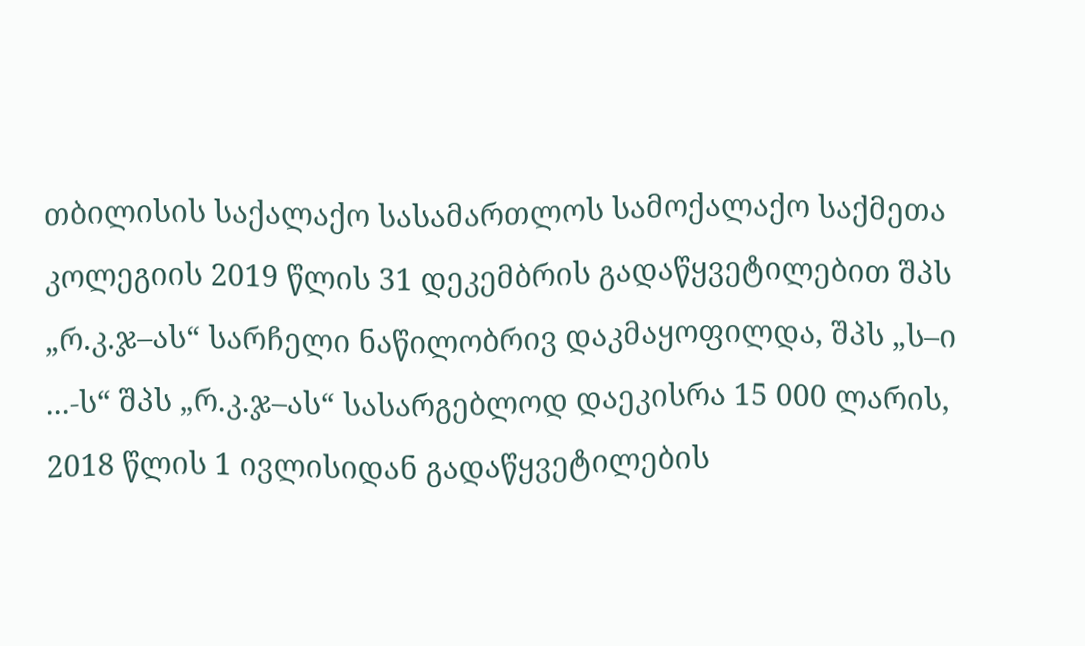თბილისის საქალაქო სასამართლოს სამოქალაქო საქმეთა კოლეგიის 2019 წლის 31 დეკემბრის გადაწყვეტილებით შპს „რ.კ.ჯ–ას“ სარჩელი ნაწილობრივ დაკმაყოფილდა, შპს „ს–ი ...-ს“ შპს „რ.კ.ჯ–ას“ სასარგებლოდ დაეკისრა 15 000 ლარის, 2018 წლის 1 ივლისიდან გადაწყვეტილების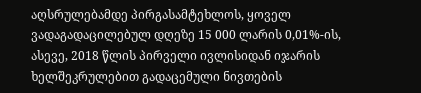აღსრულებამდე პირგასამტეხლოს, ყოველ ვადაგადაცილებულ დღეზე 15 000 ლარის 0,01%-ის, ასევე, 2018 წლის პირველი ივლისიდან იჯარის ხელშეკრულებით გადაცემული ნივთების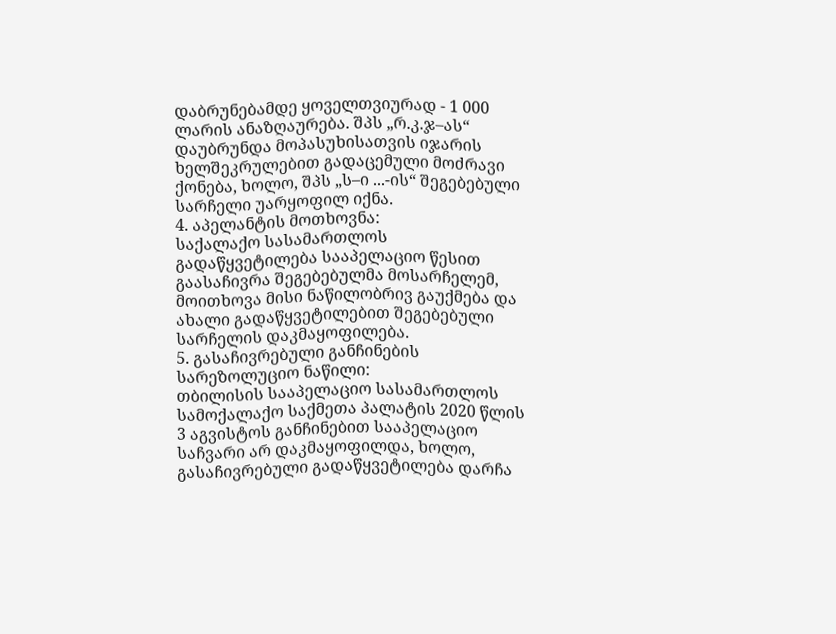დაბრუნებამდე ყოველთვიურად - 1 000 ლარის ანაზღაურება. შპს „რ.კ.ჯ–ას“ დაუბრუნდა მოპასუხისათვის იჯარის ხელშეკრულებით გადაცემული მოძრავი ქონება, ხოლო, შპს „ს–ი ...-ის“ შეგებებული სარჩელი უარყოფილ იქნა.
4. აპელანტის მოთხოვნა:
საქალაქო სასამართლოს გადაწყვეტილება სააპელაციო წესით გაასაჩივრა შეგებებულმა მოსარჩელემ, მოითხოვა მისი ნაწილობრივ გაუქმება და ახალი გადაწყვეტილებით შეგებებული სარჩელის დაკმაყოფილება.
5. გასაჩივრებული განჩინების სარეზოლუციო ნაწილი:
თბილისის სააპელაციო სასამართლოს სამოქალაქო საქმეთა პალატის 2020 წლის 3 აგვისტოს განჩინებით სააპელაციო საჩვარი არ დაკმაყოფილდა, ხოლო, გასაჩივრებული გადაწყვეტილება დარჩა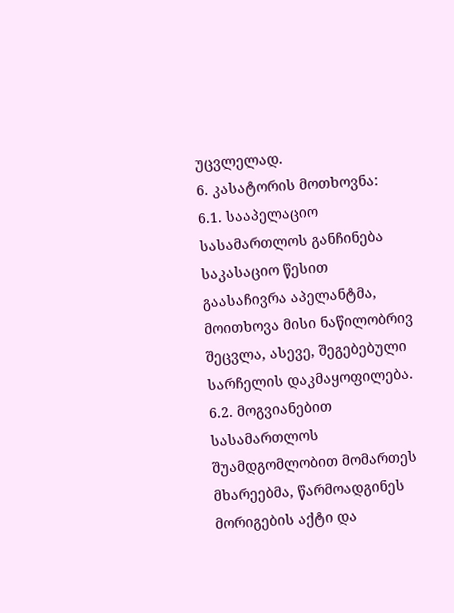უცვლელად.
6. კასატორის მოთხოვნა:
6.1. სააპელაციო სასამართლოს განჩინება საკასაციო წესით გაასაჩივრა აპელანტმა, მოითხოვა მისი ნაწილობრივ შეცვლა, ასევე, შეგებებული სარჩელის დაკმაყოფილება.
6.2. მოგვიანებით სასამართლოს შუამდგომლობით მომართეს მხარეებმა, წარმოადგინეს მორიგების აქტი და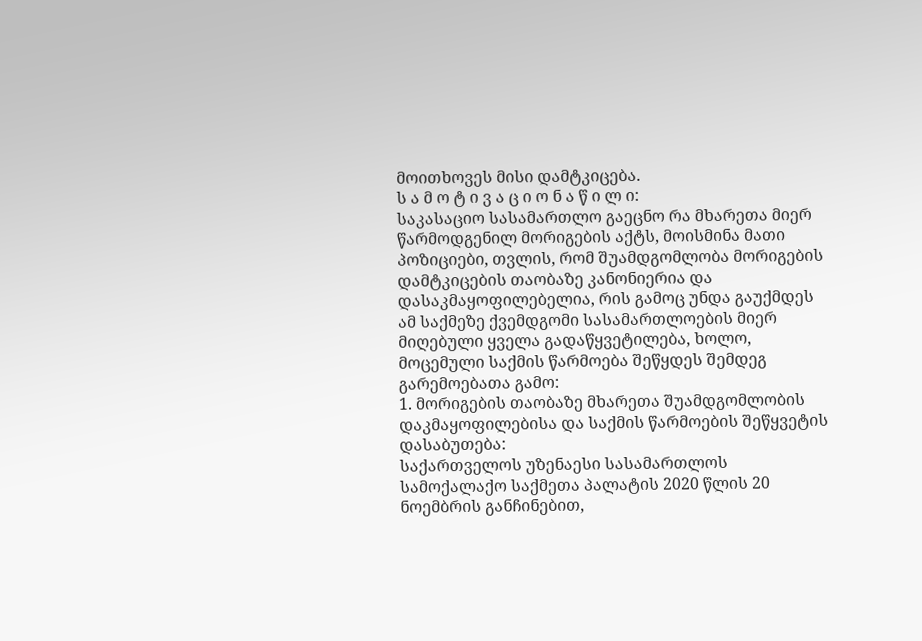მოითხოვეს მისი დამტკიცება.
ს ა მ ო ტ ი ვ ა ც ი ო ნ ა წ ი ლ ი:
საკასაციო სასამართლო გაეცნო რა მხარეთა მიერ წარმოდგენილ მორიგების აქტს, მოისმინა მათი პოზიციები, თვლის, რომ შუამდგომლობა მორიგების დამტკიცების თაობაზე კანონიერია და დასაკმაყოფილებელია, რის გამოც უნდა გაუქმდეს ამ საქმეზე ქვემდგომი სასამართლოების მიერ მიღებული ყველა გადაწყვეტილება, ხოლო, მოცემული საქმის წარმოება შეწყდეს შემდეგ გარემოებათა გამო:
1. მორიგების თაობაზე მხარეთა შუამდგომლობის დაკმაყოფილებისა და საქმის წარმოების შეწყვეტის დასაბუთება:
საქართველოს უზენაესი სასამართლოს სამოქალაქო საქმეთა პალატის 2020 წლის 20 ნოემბრის განჩინებით,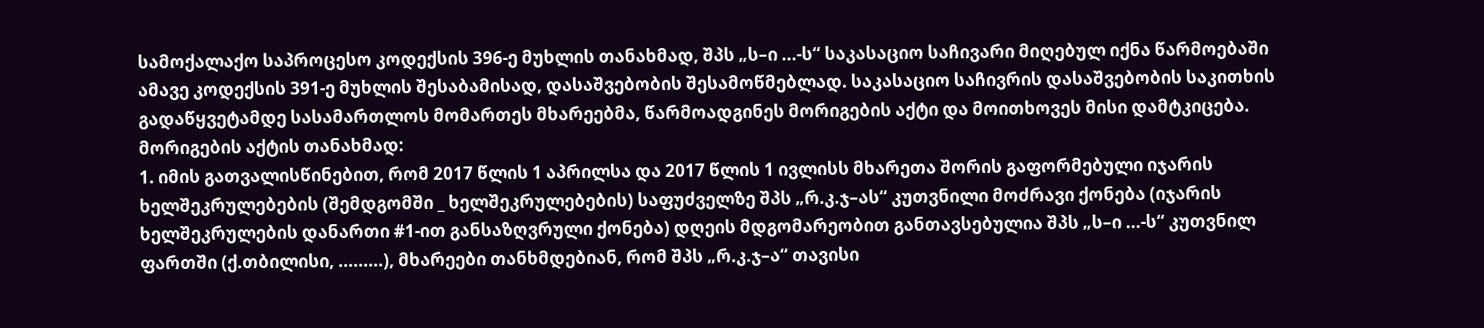სამოქალაქო საპროცესო კოდექსის 396-ე მუხლის თანახმად, შპს „ს–ი ...-ს“ საკასაციო საჩივარი მიღებულ იქნა წარმოებაში ამავე კოდექსის 391-ე მუხლის შესაბამისად, დასაშვებობის შესამოწმებლად. საკასაციო საჩივრის დასაშვებობის საკითხის გადაწყვეტამდე სასამართლოს მომართეს მხარეებმა, წარმოადგინეს მორიგების აქტი და მოითხოვეს მისი დამტკიცება. მორიგების აქტის თანახმად:
1. იმის გათვალისწინებით, რომ 2017 წლის 1 აპრილსა და 2017 წლის 1 ივლისს მხარეთა შორის გაფორმებული იჯარის ხელშეკრულებების (შემდგომში _ ხელშეკრულებების) საფუძველზე შპს „რ.კ.ჯ–ას“ კუთვნილი მოძრავი ქონება (იჯარის ხელშეკრულების დანართი #1-ით განსაზღვრული ქონება) დღეის მდგომარეობით განთავსებულია შპს „ს–ი ...-ს“ კუთვნილ ფართში (ქ.თბილისი, .........), მხარეები თანხმდებიან, რომ შპს „რ.კ.ჯ–ა“ თავისი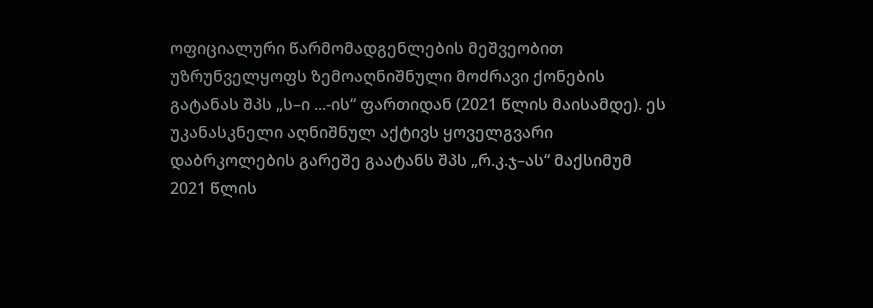ოფიციალური წარმომადგენლების მეშვეობით უზრუნველყოფს ზემოაღნიშნული მოძრავი ქონების გატანას შპს „ს–ი ...-ის“ ფართიდან (2021 წლის მაისამდე). ეს უკანასკნელი აღნიშნულ აქტივს ყოველგვარი დაბრკოლების გარეშე გაატანს შპს „რ.კ.ჯ–ას“ მაქსიმუმ 2021 წლის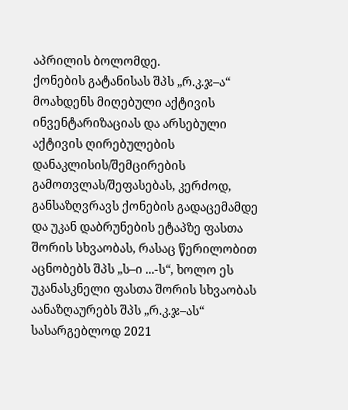აპრილის ბოლომდე.
ქონების გატანისას შპს „რ.კ.ჯ–ა“ მოახდენს მიღებული აქტივის ინვენტარიზაციას და არსებული აქტივის ღირებულების დანაკლისის/შემცირების გამოთვლას/შეფასებას, კერძოდ, განსაზღვრავს ქონების გადაცემამდე და უკან დაბრუნების ეტაპზე ფასთა შორის სხვაობას, რასაც წერილობით აცნობებს შპს „ს–ი ...-ს“, ხოლო ეს უკანასკნელი ფასთა შორის სხვაობას აანაზღაურებს შპს „რ.კ.ჯ–ას“ სასარგებლოდ 2021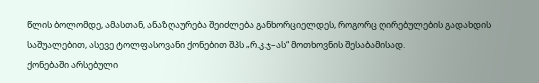წლის ბოლომდე, ამასთან, ანაზღაურება შეიძლება განხორციელდეს, როგორც ღირებულების გადახდის საშუალებით, ასევე ტოლფასოვანი ქონებით შპს „რ.კ.ჯ–ას“ მოთხოვნის შესაბამისად.
ქონებაში არსებული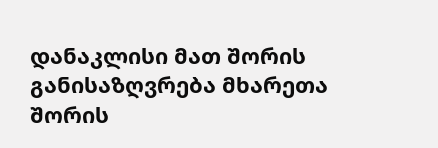დანაკლისი მათ შორის განისაზღვრება მხარეთა შორის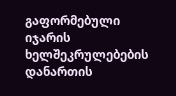გაფორმებული იჯარის ხელშეკრულებების დანართის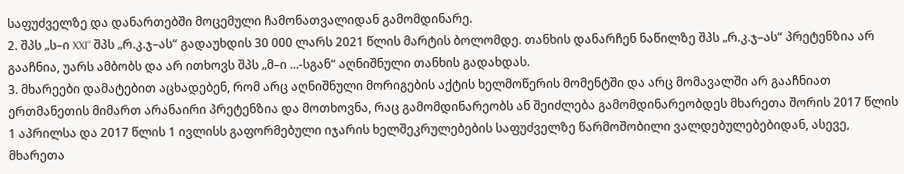საფუძველზე და დანართებში მოცემული ჩამონათვალიდან გამომდინარე.
2. შპს „ს–ი XXI“ შპს „რ.კ.ჯ–ას“ გადაუხდის 30 000 ლარს 2021 წლის მარტის ბოლომდე. თანხის დანარჩენ ნაწილზე შპს „რ.კ.ჯ–ას“ პრეტენზია არ გააჩნია, უარს ამბობს და არ ითხოვს შპს „მ–ი ...-სგან“ აღნიშნული თანხის გადახდას.
3. მხარეები დამატებით აცხადებენ, რომ არც აღნიშნული მორიგების აქტის ხელმოწერის მომენტში და არც მომავალში არ გააჩნიათ ერთმანეთის მიმართ არანაირი პრეტენზია და მოთხოვნა, რაც გამომდინარეობს ან შეიძლება გამომდინარეობდეს მხარეთა შორის 2017 წლის 1 აპრილსა და 2017 წლის 1 ივლისს გაფორმებული იჯარის ხელშეკრულებების საფუძველზე წარმოშობილი ვალდებულებებიდან, ასევე, მხარეთა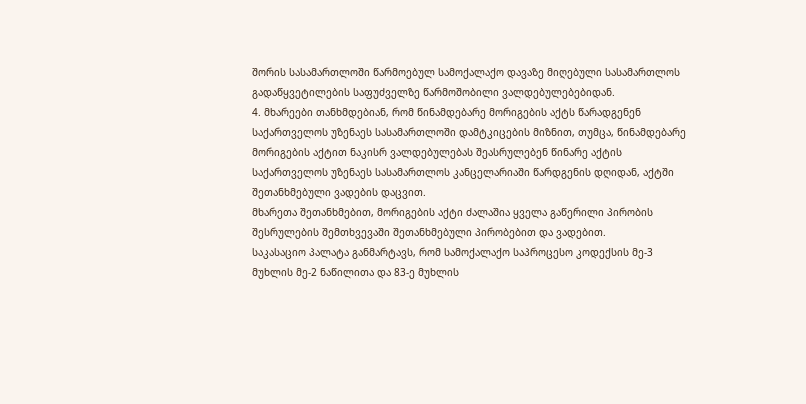შორის სასამართლოში წარმოებულ სამოქალაქო დავაზე მიღებული სასამართლოს გადაწყვეტილების საფუძველზე წარმოშობილი ვალდებულებებიდან.
4. მხარეები თანხმდებიან, რომ წინამდებარე მორიგების აქტს წარადგენენ საქართველოს უზენაეს სასამართლოში დამტკიცების მიზნით, თუმცა, წინამდებარე მორიგების აქტით ნაკისრ ვალდებულებას შეასრულებენ წინარე აქტის საქართველოს უზენაეს სასამართლოს კანცელარიაში წარდგენის დღიდან, აქტში შეთანხმებული ვადების დაცვით.
მხარეთა შეთანხმებით, მორიგების აქტი ძალაშია ყველა გაწერილი პირობის შესრულების შემთხვევაში შეთანხმებული პირობებით და ვადებით.
საკასაციო პალატა განმარტავს, რომ სამოქალაქო საპროცესო კოდექსის მე-3 მუხლის მე-2 ნაწილითა და 83-ე მუხლის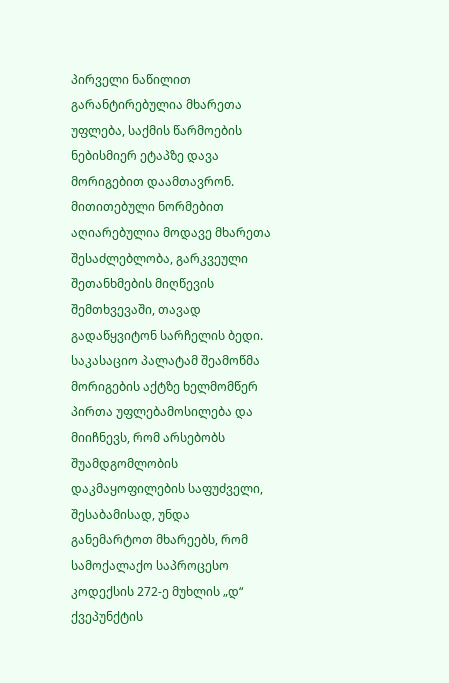პირველი ნაწილით გარანტირებულია მხარეთა უფლება, საქმის წარმოების ნებისმიერ ეტაპზე დავა მორიგებით დაამთავრონ. მითითებული ნორმებით აღიარებულია მოდავე მხარეთა შესაძლებლობა, გარკვეული შეთანხმების მიღწევის შემთხვევაში, თავად გადაწყვიტონ სარჩელის ბედი.
საკასაციო პალატამ შეამოწმა მორიგების აქტზე ხელმომწერ პირთა უფლებამოსილება და მიიჩნევს, რომ არსებობს შუამდგომლობის დაკმაყოფილების საფუძველი, შესაბამისად, უნდა განემარტოთ მხარეებს, რომ სამოქალაქო საპროცესო კოდექსის 272-ე მუხლის „დ“ ქვეპუნქტის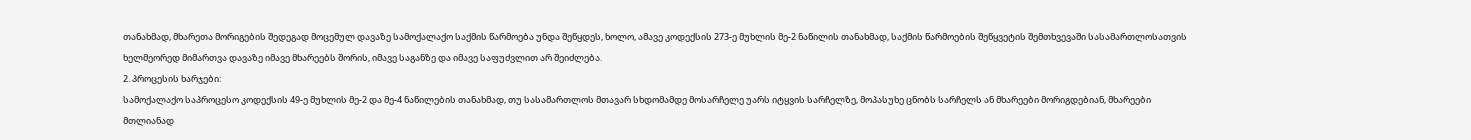თანახმად, მხარეთა მორიგების შედეგად მოცემულ დავაზე სამოქალაქო საქმის წარმოება უნდა შეწყდეს, ხოლო, ამავე კოდექსის 273-ე მუხლის მე-2 ნაწილის თანახმად, საქმის წარმოების შეწყვეტის შემთხვევაში სასამართლოსათვის ხელმეორედ მიმართვა დავაზე იმავე მხარეებს შორის, იმავე საგანზე და იმავე საფუძვლით არ შეიძლება.
2. პროცესის ხარჯები:
სამოქალაქო საპროცესო კოდექსის 49-ე მუხლის მე-2 და მე-4 ნაწილების თანახმად, თუ სასამართლოს მთავარ სხდომამდე მოსარჩელე უარს იტყვის სარჩელზე, მოპასუხე ცნობს სარჩელს ან მხარეები მორიგდებიან, მხარეები მთლიანად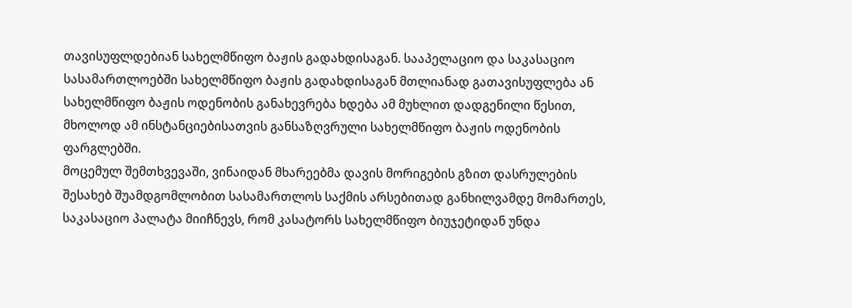თავისუფლდებიან სახელმწიფო ბაჟის გადახდისაგან. სააპელაციო და საკასაციო სასამართლოებში სახელმწიფო ბაჟის გადახდისაგან მთლიანად გათავისუფლება ან სახელმწიფო ბაჟის ოდენობის განახევრება ხდება ამ მუხლით დადგენილი წესით, მხოლოდ ამ ინსტანციებისათვის განსაზღვრული სახელმწიფო ბაჟის ოდენობის ფარგლებში.
მოცემულ შემთხვევაში, ვინაიდან მხარეებმა დავის მორიგების გზით დასრულების შესახებ შუამდგომლობით სასამართლოს საქმის არსებითად განხილვამდე მომართეს, საკასაციო პალატა მიიჩნევს, რომ კასატორს სახელმწიფო ბიუჯეტიდან უნდა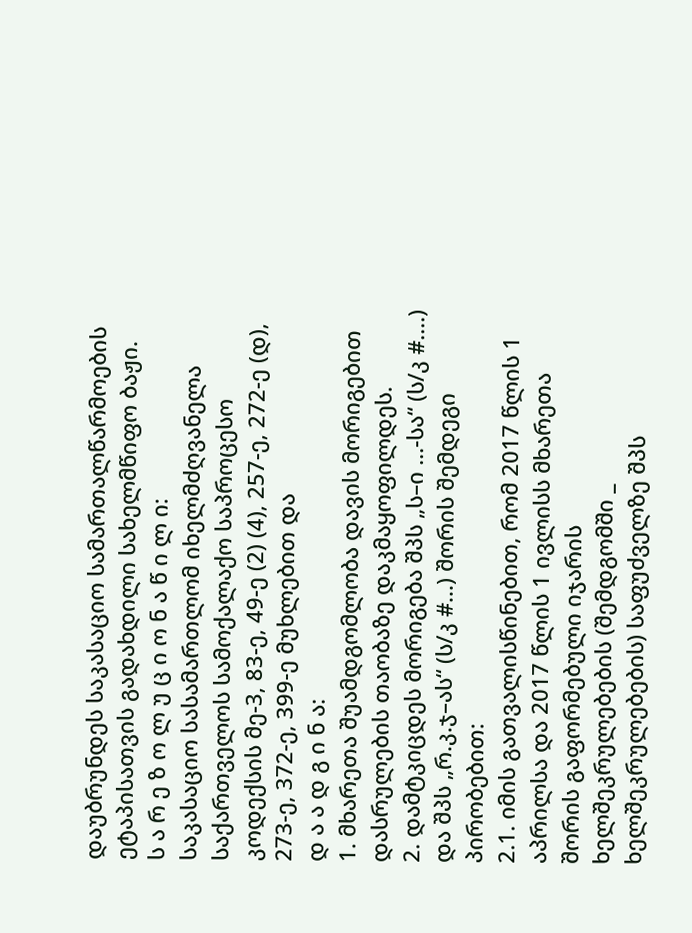დაუბრუნდეს საკასაციო სამართალწარმოების ეტაპისათვის გადახდილი სახელმწიფო ბაჟი.
ს ა რ ე ზ ო ლ უ ც ი ო ნ ა წ ი ლ ი:
საკასაციო სასამართლომ იხელმძღვანელა საქართველოს სამოქალაქო საპროცესო კოდექსის მე-3, 83-ე, 49-ე (2) (4), 257-ე, 272-ე (დ), 273-ე, 372-ე, 399-ე მუხლებით და
დ ა ა დ გ ი ნ ა:
1. მხარეთა შუამდგომლობა დავის მორიგებით დასრულების თაობაზე დაკმაყოფილდეს.
2. დამტკიცდეს მორიგება შპს „ს–ი ...-სა“ (ს/კ #....) და შპს „რ.კ.ჯ–ას“ (ს/კ #...) შორის შემდეგი პირობებით:
2.1. იმის გათვალისწინებით, რომ 2017 წლის 1 აპრილსა და 2017 წლის 1 ივლისს მხარეთა შორის გაფორმებული იჯარის ხელშეკრულებების (შემდგომში _ ხელშეკრულებების) საფუძველზე შპს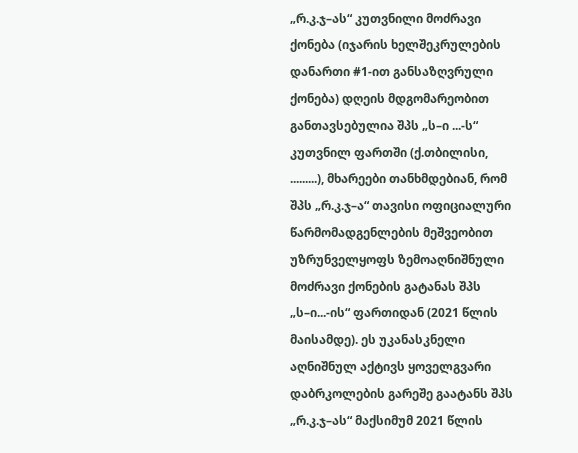„რ.კ.ჯ–ას“ კუთვნილი მოძრავი ქონება (იჯარის ხელშეკრულების დანართი #1-ით განსაზღვრული ქონება) დღეის მდგომარეობით განთავსებულია შპს „ს–ი ...-ს“ კუთვნილ ფართში (ქ.თბილისი, .........), მხარეები თანხმდებიან, რომ შპს „რ.კ.ჯ–ა“ თავისი ოფიციალური წარმომადგენლების მეშვეობით უზრუნველყოფს ზემოაღნიშნული მოძრავი ქონების გატანას შპს „ს–ი...-ის“ ფართიდან (2021 წლის მაისამდე). ეს უკანასკნელი აღნიშნულ აქტივს ყოველგვარი დაბრკოლების გარეშე გაატანს შპს „რ.კ.ჯ–ას“ მაქსიმუმ 2021 წლის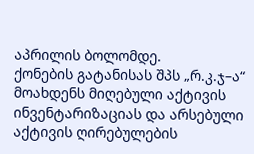აპრილის ბოლომდე.
ქონების გატანისას შპს „რ.კ.ჯ–ა“ მოახდენს მიღებული აქტივის ინვენტარიზაციას და არსებული აქტივის ღირებულების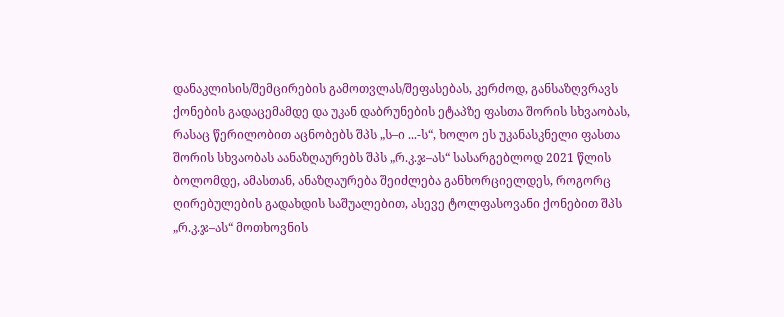დანაკლისის/შემცირების გამოთვლას/შეფასებას, კერძოდ, განსაზღვრავს ქონების გადაცემამდე და უკან დაბრუნების ეტაპზე ფასთა შორის სხვაობას, რასაც წერილობით აცნობებს შპს „ს–ი ...-ს“, ხოლო ეს უკანასკნელი ფასთა შორის სხვაობას აანაზღაურებს შპს „რ.კ.ჯ–ას“ სასარგებლოდ 2021 წლის ბოლომდე, ამასთან, ანაზღაურება შეიძლება განხორციელდეს, როგორც ღირებულების გადახდის საშუალებით, ასევე ტოლფასოვანი ქონებით შპს „რ.კ.ჯ–ას“ მოთხოვნის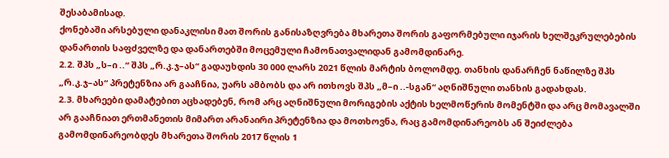შესაბამისად.
ქონებაში არსებული დანაკლისი მათ შორის განისაზღვრება მხარეთა შორის გაფორმებული იჯარის ხელშეკრულებების დანართის საფძველზე და დანართებში მოცემული ჩამონათვალიდან გამომდინარე.
2.2. შპს „ს–ი ..“ შპს „რ.კ.ჯ–ას“ გადაუხდის 30 000 ლარს 2021 წლის მარტის ბოლომდე. თანხის დანარჩენ ნაწილზე შპს „რ.კ.ჯ–ას“ პრეტენზია არ გააჩნია, უარს ამბობს და არ ითხოვს შპს „მ–ი ..-სგან“ აღნიშნული თანხის გადახდას.
2.3. მხარეები დამატებით აცხადებენ, რომ არც აღნიშნული მორიგების აქტის ხელმოწერის მომენტში და არც მომავალში არ გააჩნიათ ერთმანეთის მიმართ არანაირი პრეტენზია და მოთხოვნა, რაც გამომდინარეობს ან შეიძლება გამომდინარეობდეს მხარეთა შორის 2017 წლის 1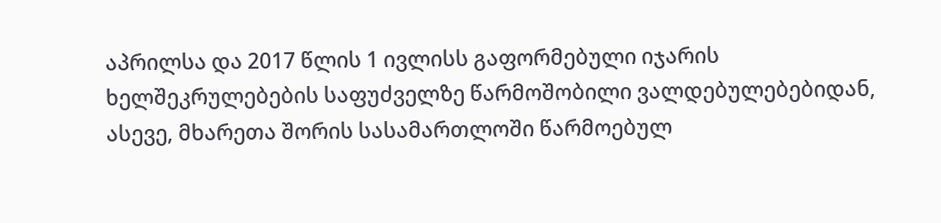აპრილსა და 2017 წლის 1 ივლისს გაფორმებული იჯარის ხელშეკრულებების საფუძველზე წარმოშობილი ვალდებულებებიდან, ასევე, მხარეთა შორის სასამართლოში წარმოებულ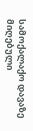სამოქალაქო დავაზე მიღებული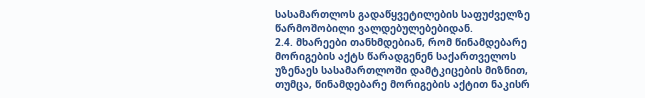სასამართლოს გადაწყვეტილების საფუძველზე წარმოშობილი ვალდებულებებიდან.
2.4. მხარეები თანხმდებიან, რომ წინამდებარე მორიგების აქტს წარადგენენ საქართველოს უზენაეს სასამართლოში დამტკიცების მიზნით, თუმცა, წინამდებარე მორიგების აქტით ნაკისრ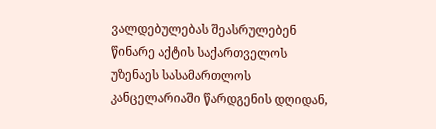ვალდებულებას შეასრულებენ წინარე აქტის საქართველოს უზენაეს სასამართლოს კანცელარიაში წარდგენის დღიდან,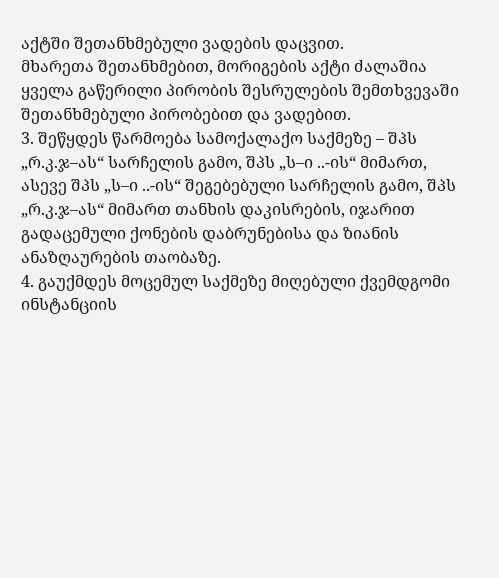აქტში შეთანხმებული ვადების დაცვით.
მხარეთა შეთანხმებით, მორიგების აქტი ძალაშია ყველა გაწერილი პირობის შესრულების შემთხვევაში შეთანხმებული პირობებით და ვადებით.
3. შეწყდეს წარმოება სამოქალაქო საქმეზე – შპს „რ.კ.ჯ–ას“ სარჩელის გამო, შპს „ს–ი ..-ის“ მიმართ, ასევე შპს „ს–ი ..-ის“ შეგებებული სარჩელის გამო, შპს „რ.კ.ჯ–ას“ მიმართ თანხის დაკისრების, იჯარით გადაცემული ქონების დაბრუნებისა და ზიანის ანაზღაურების თაობაზე.
4. გაუქმდეს მოცემულ საქმეზე მიღებული ქვემდგომი ინსტანციის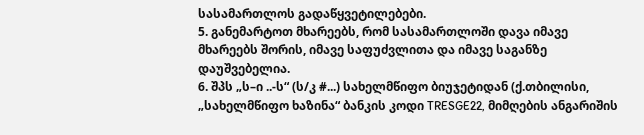სასამართლოს გადაწყვეტილებები.
5. განემარტოთ მხარეებს, რომ სასამართლოში დავა იმავე მხარეებს შორის, იმავე საფუძვლითა და იმავე საგანზე დაუშვებელია.
6. შპს „ს–ი ..-ს“ (ს/კ #...) სახელმწიფო ბიუჯეტიდან (ქ.თბილისი, „სახელმწიფო ხაზინა“ ბანკის კოდი TRESGE22, მიმღების ანგარიშის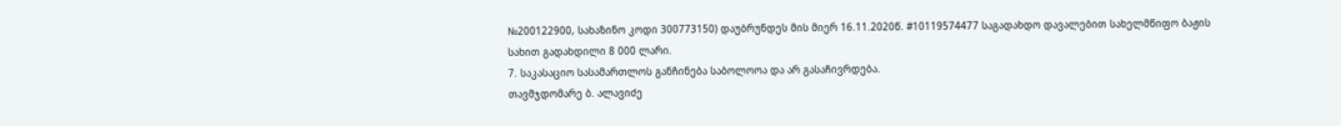№200122900, სახაზინო კოდი 300773150) დაუბრუნდეს მის მიერ 16.11.2020წ. #10119574477 საგადახდო დავალებით სახელმწიფო ბაჟის სახით გადახდილი 8 000 ლარი.
7. საკასაციო სასამართლოს განჩინება საბოლოოა და არ გასაჩივრდება.
თავმჯდომარე ბ. ალავიძე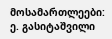მოსამართლეები: ე. გასიტაშვილი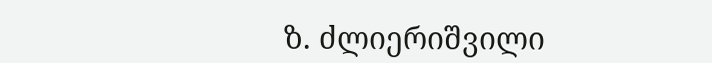ზ. ძლიერიშვილი